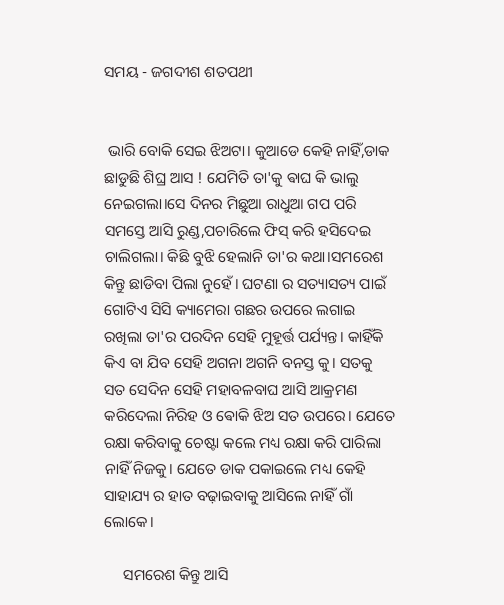ସମୟ - ଜଗଦୀଶ ଶତପଥୀ


 ଭାରି ବୋକି ସେଇ ଝିଅଟା। କୁଆଡେ କେହି ନାହିଁ,ଡାକ ଛାଡୁଛି ଶିଘ୍ର ଆସ ! ଯେମିତି ତା'କୁ ଵାଘ କି ଭାଲୁ ନେଇଗଲା।ସେ ଦିନର ମିଛୁଆ ରାଧୁଆ ଗପ ପରି ସମସ୍ତେ ଆସି ରୁଣ୍ଡ,ପଚାରିଲେ ଫିସ୍ କରି ହସିଦେଇ ଚାଲିଗଲା। କିଛି ବୁଝି ହେଲାନି ତା'ର କଥା।ସମରେଶ କିନ୍ତୁ ଛାଡିବା ପିଲା ନୁହେଁ। ଘଟଣା ର ସତ୍ୟାସତ୍ୟ ପାଇଁ ଗୋଟିଏ ସିସି କ୍ୟାମେରା ଗଛର ଉପରେ ଲଗାଇ ରଖିଲା ତା'ର ପରଦିନ ସେହି ମୁହୂର୍ତ୍ତ ପର୍ଯ୍ୟନ୍ତ। କାହିଁକି କିଏ ବା ଯିବ ସେହି ଅଗନା ଅଗନି ବନସ୍ତ କୁ। ସତକୁ ସତ ସେଦିନ ସେହି ମହାବଳବାଘ ଆସି ଆକ୍ରମଣ କରିଦେଲା ନିରିହ ଓ ଵୋକି ଝିଅ ସତ ଉପରେ। ଯେତେ ରକ୍ଷା କରିବାକୁ ଚେଷ୍ଟା କଲେ ମଧ୍ୟ ରକ୍ଷା କରି ପାରିଲା ନାହିଁ ନିଜକୁ। ଯେତେ ଡାକ ପକାଇଲେ ମଧ୍ୟ କେହି ସାହାଯ୍ୟ ର ହାତ ବଢ଼ାଇବାକୁ ଆସିଲେ ନାହିଁ ଗାଁ ଲୋକେ।

     ସମରେଶ କିନ୍ତୁ ଆସି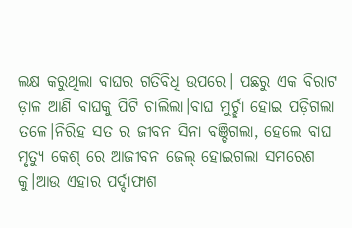ଲକ୍ଷ କରୁଥିଲା ବାଘର ଗତିବିଧି ଉପରେ। ପଛରୁ ଏକ ବିରାଟ ଡ଼ାଳ ଆଣି ବାଘକୁ ପିଟି ଚାଲିଲା।ବାଘ ମୁର୍ଚ୍ଛା ହୋଇ ପଡ଼ିଗଲା ତଳେ।ନିରିହ ସତ ର ଜୀବନ ସିନା ବଞ୍ଚିଗଲା, ହେଲେ ବାଘ ମୃତ୍ୟୁ କେଶ୍ ରେ ଆଜୀବନ ଜେଲ୍ ହୋଇଗଲା ସମରେଶ କୁ।ଆଉ ଏହାର ପର୍ଦ୍ଦାଫାଶ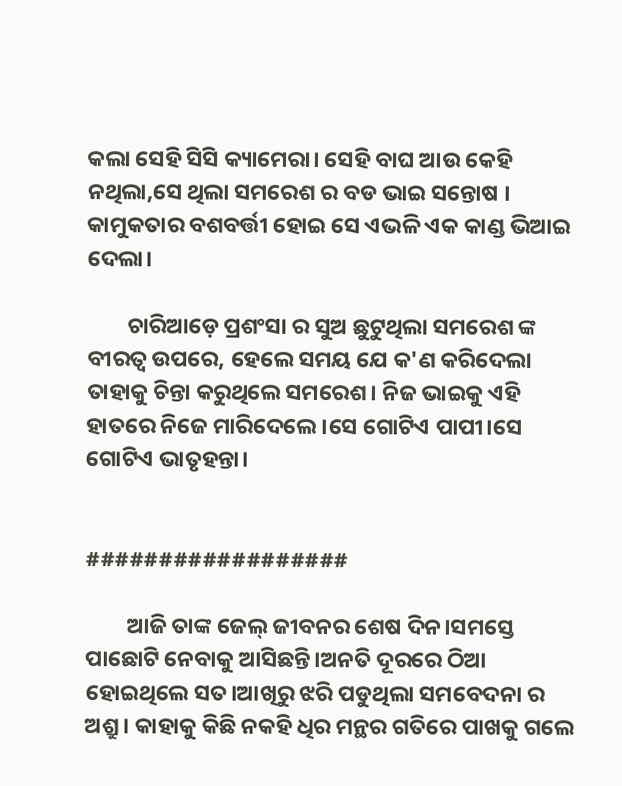କଲା ସେହି ସିସି କ୍ୟାମେରା। ସେହି ବାଘ ଆଉ କେହି ନଥିଲା,ସେ ଥିଲା ସମରେଶ ର ବଡ ଭାଇ ସନ୍ତୋଷ । କାମୁକତାର ବଶବର୍ତ୍ତୀ ହୋଇ ସେ ଏଭଳି ଏକ କାଣ୍ଡ ଭିଆଇ ଦେଲା।

        ଚାରିଆଡ଼େ ପ୍ରଶଂସା ର ସୁଅ ଛୁଟୁଥିଲା ସମରେଶ ଙ୍କ ବୀରତ୍ୱ ଉପରେ, ହେଲେ ସମୟ ଯେ କ'ଣ କରିଦେଲା ତାହାକୁ ଚିନ୍ତା କରୁଥିଲେ ସମରେଶ। ନିଜ ଭାଇକୁ ଏହି ହାତରେ ନିଜେ ମାରିଦେଲେ।ସେ ଗୋଟିଏ ପାପୀ।ସେ ଗୋଟିଏ ଭାତୃହନ୍ତା।


##################

        ଆଜି ତାଙ୍କ ଜେଲ୍ ଜୀବନର ଶେଷ ଦିନ।ସମସ୍ତେ ପାଛୋଟି ନେବାକୁ ଆସିଛନ୍ତି।ଅନତି ଦୂରରେ ଠିଆ ହୋଇଥିଲେ ସତ।ଆଖିରୁ ଝରି ପଡୁଥିଲା ସମବେଦନା ର ଅଶ୍ରୁ। କାହାକୁ କିଛି ନକହି ଧିର ମନ୍ଥର ଗତିରେ ପାଖକୁ ଗଲେ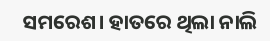ସମରେଶ। ହାତରେ ଥିଲା ନାଲି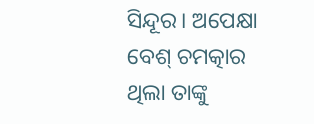ସିନ୍ଦୂର। ଅପେକ୍ଷା ବେଶ୍ ଚମତ୍କାର ଥିଲା ତାଙ୍କୁ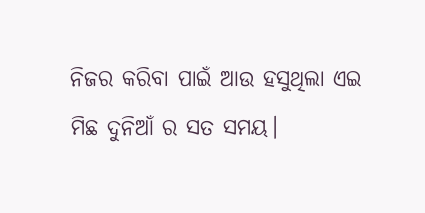ନିଜର କରିବା ପାଇଁ ଆଉ ହସୁଥିଲା ଏଇ ମିଛ ଦୁନିଆଁ ର ସତ ସମୟ।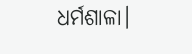ଧର୍ମଶାଳା।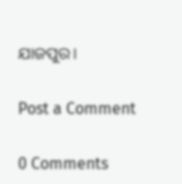ଯାଜପୁର।

Post a Comment

0 Comments